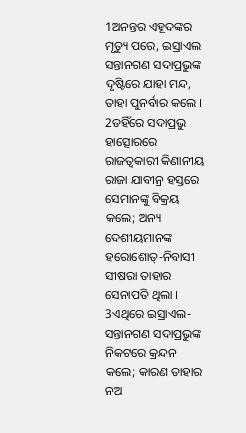1ଅନନ୍ତର ଏହୂଦଙ୍କର ମୃତ୍ୟୁ ପରେ, ଇସ୍ରାଏଲ ସନ୍ତାନଗଣ ସଦାପ୍ରଭୁଙ୍କ ଦୃଷ୍ଟିରେ ଯାହା ମନ୍ଦ, ତାହା ପୁନର୍ବାର କଲେ ।
2ତହିଁରେ ସଦାପ୍ରଭୁ ହାତ୍ସୋରରେ ରାଜତ୍ୱକାରୀ କିଣାନୀୟ ରାଜା ଯାବୀନ୍ର ହସ୍ତରେ ସେମାନଙ୍କୁ ବିକ୍ରୟ କଲେ; ଅନ୍ୟ ଦେଶୀୟମାନଙ୍କ ହରୋଶୋତ୍-ନିବାସୀ ସୀଷରା ତାହାର ସେନାପତି ଥିଲା ।
3ଏଥିରେ ଇସ୍ରାଏଲ-ସନ୍ତାନଗଣ ସଦାପ୍ରଭୁଙ୍କ ନିକଟରେ କ୍ରନ୍ଦନ କଲେ; କାରଣ ତାହାର ନଅ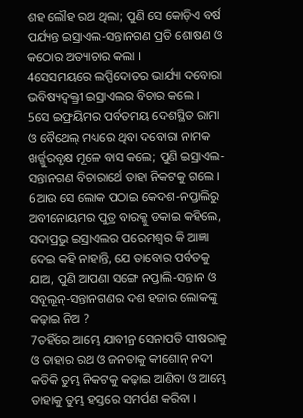ଶହ ଲୌହ ରଥ ଥିଲା; ପୁଣି ସେ କୋଡ଼ିଏ ବର୍ଷ ପର୍ଯ୍ୟନ୍ତ ଇସ୍ରାଏଲ-ସନ୍ତାନଗଣ ପ୍ରତି ଶୋଷଣ ଓ କଠୋର ଅତ୍ୟାଚାର କଲା ।
4ସେସମୟରେ ଲପ୍ପିଦୋତର ଭାର୍ଯ୍ୟା ଦବୋରା ଭବିଷ୍ୟଦ୍ବକ୍ତ୍ରୀ ଇସ୍ରାଏଲର ବିଚାର କଲେ ।
5ସେ ଇଫ୍ରୟିମର ପର୍ବତମୟ ଦେଶସ୍ଥିତ ରାମା ଓ ବୈଥେଲ୍ ମଧ୍ୟରେ ଥିବା ଦବୋରା ନାମକ ଖର୍ଜ୍ଜୁରବୃକ୍ଷ ମୂଳେ ବାସ କଲେ; ପୁଣି ଇସ୍ରାଏଲ-ସନ୍ତାନଗଣ ବିଚାରାର୍ଥେ ତାହା ନିକଟକୁ ଗଲେ ।
6ଆଉ ସେ ଲୋକ ପଠାଇ କେଦଶ-ନପ୍ତାଲିରୁ ଅବୀନୋୟମର ପୁତ୍ର ବାରକ୍କୁ ଡକାଇ କହିଲେ, ସଦାପ୍ରଭୁ ଇସ୍ରାଏଲର ପରେମଶ୍ୱର କି ଆଜ୍ଞା ଦେଇ କହି ନାହାନ୍ତି, ଯେ ତାବୋର ପର୍ବତକୁ ଯାଅ, ପୁଣି ଆପଣା ସଙ୍ଗେ ନପ୍ତାଲି-ସନ୍ତାନ ଓ ସବୂଲୂନ୍-ସନ୍ତାନଗଣର ଦଶ ହଜାର ଲୋକଙ୍କୁ କଢ଼ାଇ ନିଅ ?
7ତହିଁରେ ଆମ୍ଭେ ଯାବୀନ୍ର ସେନାପତି ସୀଷରାକୁ ଓ ତାହାର ରଥ ଓ ଜନତାକୁ କୀଶୋନ୍ ନଦୀ କତିକି ତୁମ୍ଭ ନିକଟକୁ କଢ଼ାଇ ଆଣିବା ଓ ଆମ୍ଭେ ତାହାକୁ ତୁମ୍ଭ ହସ୍ତରେ ସମର୍ପଣ କରିବା ।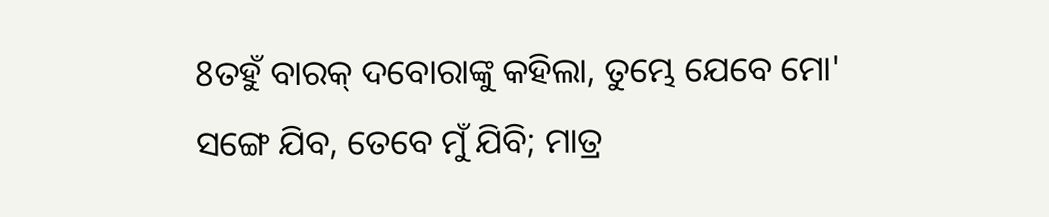8ତହୁଁ ବାରକ୍ ଦବୋରାଙ୍କୁ କହିଲା, ତୁମ୍ଭେ ଯେବେ ମୋ' ସଙ୍ଗେ ଯିବ, ତେବେ ମୁଁ ଯିବି; ମାତ୍ର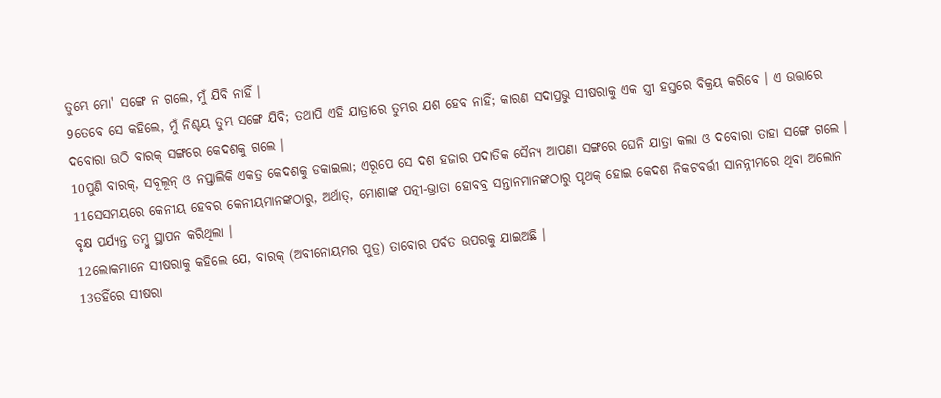ତୁମ୍ଭେ ମୋ' ସଙ୍ଗେ ନ ଗଲେ, ମୁଁ ଯିବି ନାହିଁ ।
9ତେବେ ସେ କହିଲେ, ମୁଁ ନିଶ୍ଚୟ ତୁମ୍ଭ ସଙ୍ଗେ ଯିବି; ତଥାପି ଏହି ଯାତ୍ରାରେ ତୁମ୍ଭର ଯଶ ହେବ ନାହିଁ; କାରଣ ସଦାପ୍ରଭୁ ସୀଷରାକୁ ଏକ ସ୍ତ୍ରୀ ହସ୍ତରେ ବିକ୍ରୟ କରିବେ । ଏ ଉତ୍ତାରେ ଦବୋରା ଉଠି ବାରକ୍ ସଙ୍ଗରେ କେଦଶକୁ ଗଲେ ।
10ପୁଣି ବାରକ୍, ସବୂଲୂନ୍ ଓ ନପ୍ତାଲିକି ଏକତ୍ର କେଦଶକୁ ଡକାଇଲା; ଏରୂପେ ସେ ଦଶ ହଜାର ପଦାତିକ ସୈନ୍ୟ ଆପଣା ସଙ୍ଗରେ ଘେନି ଯାତ୍ରା କଲା ଓ ଦବୋରା ତାହା ସଙ୍ଗେ ଗଲେ ।
11ସେସମୟରେ କେନୀୟ ହେବର କେନୀୟମାନଙ୍କଠାରୁ, ଅର୍ଥାତ୍, ମୋଶାଙ୍କ ପତ୍ନୀ-ଭ୍ରାତା ହୋବବ୍ର ସନ୍ତାନମାନଙ୍କଠାରୁ ପୃଥକ୍ ହୋଇ କେଦଶ ନିକଟବର୍ତ୍ତୀ ସାନନ୍ନୀମରେ ଥିବା ଅଲୋନ ବୃକ୍ଷ ପର୍ଯ୍ୟନ୍ତ ତମ୍ବୁ ସ୍ଥାପନ କରିଥିଲା ।
12ଲୋକମାନେ ସୀଷରାକୁ କହିଲେ ଯେ, ବାରକ୍ (ଅବୀନୋୟମର ପୁତ୍ର) ତାବୋର ପର୍ବତ ଉପରକୁ ଯାଇଅଛି ।
13ତହିଁରେ ସୀଷରା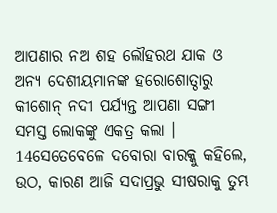ଆପଣାର ନଅ ଶହ ଲୌହରଥ ଯାକ ଓ ଅନ୍ୟ ଦେଶୀୟମାନଙ୍କ ହରୋଶୋତ୍ଠାରୁ କୀଶୋନ୍ ନଦୀ ପର୍ଯ୍ୟନ୍ତ ଆପଣା ସଙ୍ଗୀ ସମସ୍ତ ଲୋକଙ୍କୁ ଏକତ୍ର କଲା ।
14ସେତେବେଳେ ଦବୋରା ବାରକ୍କୁ କହିଲେ, ଉଠ, କାରଣ ଆଜି ସଦାପ୍ରଭୁ ସୀଷରାକୁ ତୁମ୍ଭ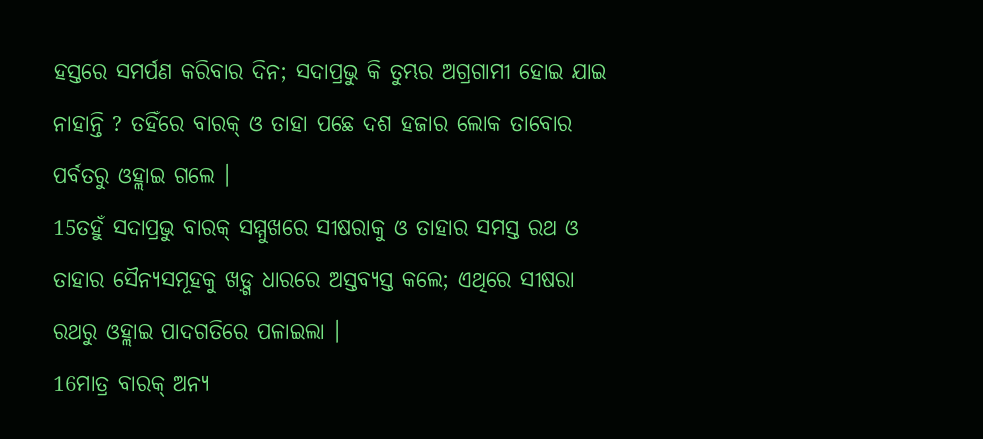ହସ୍ତରେ ସମର୍ପଣ କରିବାର ଦିନ; ସଦାପ୍ରଭୁ କି ତୁମ୍ଭର ଅଗ୍ରଗାମୀ ହୋଇ ଯାଇ ନାହାନ୍ତି ? ତହିଁରେ ବାରକ୍ ଓ ତାହା ପଛେ ଦଶ ହଜାର ଲୋକ ତାବୋର ପର୍ବତରୁ ଓହ୍ଲାଇ ଗଲେ ।
15ତହୁଁ ସଦାପ୍ରଭୁ ବାରକ୍ ସମ୍ମୁଖରେ ସୀଷରାକୁ ଓ ତାହାର ସମସ୍ତ ରଥ ଓ ତାହାର ସୈନ୍ୟସମୂହକୁ ଖଡ଼୍ଗ ଧାରରେ ଅସ୍ତବ୍ୟସ୍ତ କଲେ; ଏଥିରେ ସୀଷରା ରଥରୁ ଓହ୍ଲାଇ ପାଦଗତିରେ ପଳାଇଲା ।
16ମାତ୍ର ବାରକ୍ ଅନ୍ୟ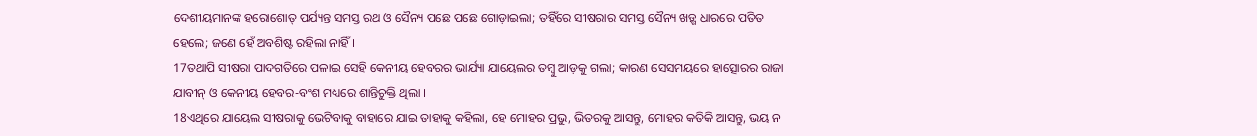ଦେଶୀୟମାନଙ୍କ ହରୋଶୋତ୍ ପର୍ଯ୍ୟନ୍ତ ସମସ୍ତ ରଥ ଓ ସୈନ୍ୟ ପଛେ ପଛେ ଗୋଡ଼ାଇଲା; ତହିଁରେ ସୀଷରାର ସମସ୍ତ ସୈନ୍ୟ ଖଡ଼୍ଗ ଧାରରେ ପତିତ ହେଲେ; ଜଣେ ହେଁ ଅବଶିଷ୍ଟ ରହିଲା ନାହିଁ ।
17ତଥାପି ସୀଷରା ପାଦଗତିରେ ପଳାଇ ସେହି କେନୀୟ ହେବରର ଭାର୍ଯ୍ୟା ଯାୟେଲର ତମ୍ବୁ ଆଡ଼କୁ ଗଲା; କାରଣ ସେସମୟରେ ହାତ୍ସୋରର ରାଜା ଯାବୀନ୍ ଓ କେନୀୟ ହେବର-ବଂଶ ମଧ୍ୟରେ ଶାନ୍ତିଚୁକ୍ତି ଥିଲା ।
18ଏଥିରେ ଯାୟେଲ ସୀଷରାକୁ ଭେଟିବାକୁ ବାହାରେ ଯାଇ ତାହାକୁ କହିଲା, ହେ ମୋହର ପ୍ରଭୁ, ଭିତରକୁ ଆସନ୍ତୁ, ମୋହର କତିକି ଆସନ୍ତୁ, ଭୟ ନ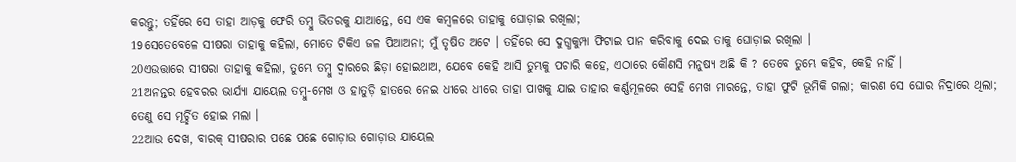କରନ୍ତୁ; ତହିଁରେ ସେ ତାହା ଆଡ଼କୁ ଫେରି ତମ୍ବୁ ଭିତରକୁ ଯାଆନ୍ତେ, ସେ ଏକ କମ୍ବଳରେ ତାହାକୁ ଘୋଡ଼ାଇ ରଖିଲା;
19ସେତେବେଳେ ସୀଷରା ତାହାକୁ କହିଲା, ମୋତେ ଟିକିଏ ଜଳ ପିଆଅନା; ମୁଁ ତୃଷିତ ଅଟେ । ତହିଁରେ ସେ ଦୁଗ୍ଧକୁମ୍ପା ଫିଟାଇ ପାନ କରିବାକୁ ଦେଇ ତାକୁ ଘୋଡ଼ାଇ ରଖିଲା ।
20ଏଉତ୍ତାରେ ସୀଷରା ତାହାକୁ କହିଲା, ତୁମ୍ଭେ ତମ୍ବୁ ଦ୍ୱାରରେ ଛିଡ଼ା ହୋଇଥାଅ, ଯେବେ କେହି ଆସି ତୁମ୍ଭକୁ ପଚାରି କହେ, ଏଠାରେ କୌଣସି ମନୁଷ୍ୟ ଅଛି କି ? ତେବେ ତୁମ୍ଭେ କହିବ, କେହି ନାହିଁ ।
21ଅନନ୍ତର ହେବରର ଭାର୍ଯ୍ୟା ଯାୟେଲ ତମ୍ବୁ-ମେଖ ଓ ହାତୁଡ଼ି ହାତରେ ନେଇ ଧୀରେ ଧୀରେ ତାହା ପାଖକୁ ଯାଇ ତାହାର କର୍ଣ୍ଣମୂଳରେ ସେହି ମେଖ ମାରନ୍ତେ, ତାହା ଫୁଟି ଭୂମିକି ଗଲା; କାରଣ ସେ ଘୋର ନିଦ୍ରାରେ ଥିଲା; ତେଣୁ ସେ ମୂର୍ଚ୍ଛିତ ହୋଇ ମଲା ।
22ଆଉ ଦେଖ, ବାରକ୍ ସୀଷରାର ପଛେ ପଛେ ଗୋଡ଼ାଉ ଗୋଡ଼ାଉ ଯାୟେଲ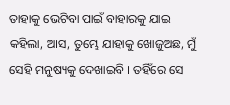ତାହାକୁ ଭେଟିବା ପାଇଁ ବାହାରକୁ ଯାଇ କହିଲା, ଆସ, ତୁମ୍ଭେ ଯାହାକୁ ଖୋଜୁଅଛ, ମୁଁ ସେହି ମନୁଷ୍ୟକୁ ଦେଖାଇବି । ତହିଁରେ ସେ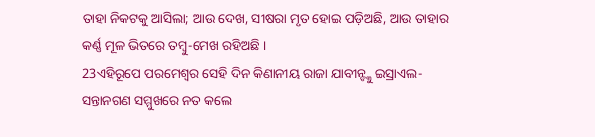ତାହା ନିକଟକୁ ଆସିଲା; ଆଉ ଦେଖ, ସୀଷରା ମୃତ ହୋଇ ପଡ଼ିଅଛି, ଆଉ ତାହାର କର୍ଣ୍ଣ ମୂଳ ଭିତରେ ତମ୍ବୁ-ମେଖ ରହିଅଛି ।
23ଏହିରୂପେ ପରମେଶ୍ୱର ସେହି ଦିନ କିଣାନୀୟ ରାଜା ଯାବୀନ୍ଙ୍କୁ ଇସ୍ରାଏଲ-ସନ୍ତାନଗଣ ସମ୍ମୁଖରେ ନତ କଲେ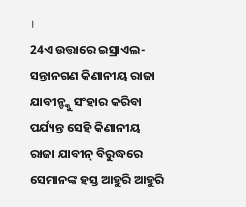।
24ଏ ଉତ୍ତାରେ ଇସ୍ରାଏଲ-ସନ୍ତାନଗଣ କିଣାନୀୟ ରାଜା ଯାବୀନ୍ଙ୍କୁ ସଂହାର କରିବା ପର୍ଯ୍ୟନ୍ତ ସେହି କିଣାନୀୟ ରାଜା ଯାବୀନ୍ ବିରୁଦ୍ଧରେ ସେମାନଙ୍କ ହସ୍ତ ଆହୁରି ଆହୁରି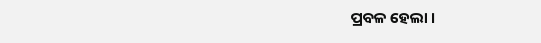ପ୍ରବଳ ହେଲା ।